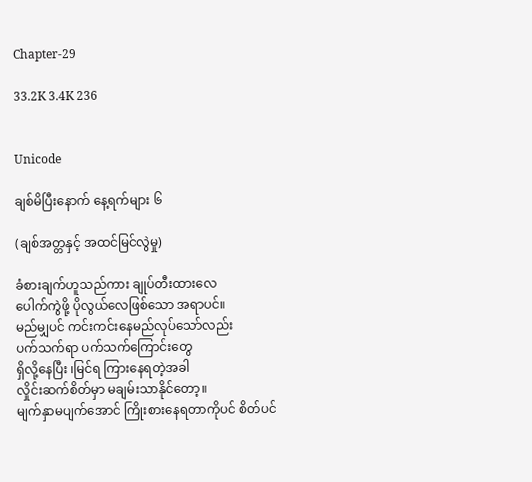Chapter-29

33.2K 3.4K 236


Unicode

ချစ်မိပြီးနောက် နေ့ရက်များ ၆

(ချစ်အတ္တနှင့် အထင်မြင်လွဲမှု)

ခံစားချက်ဟူသည်ကား ချုပ်တီးထားလေ
ပေါက်ကွဲဖို့ ပိုလွယ်လေဖြစ်သော အရာပင်။
မည်မျှပင် ကင်းကင်းနေမည်လုပ်သော်လည်း
ပက်သက်ရာ ပက်သက်ကြောင်းတွေ
ရှိလို့နေပြီး ၊မြင်ရ ကြားနေရတဲ့အခါ
လှိုင်းဆက်စိတ်မှာ မချမ်းသာနိုင်တော့။
မျက်နှာမပျက်အောင် ကြိုးစားနေရတာကိုပင် စိတ်ပင်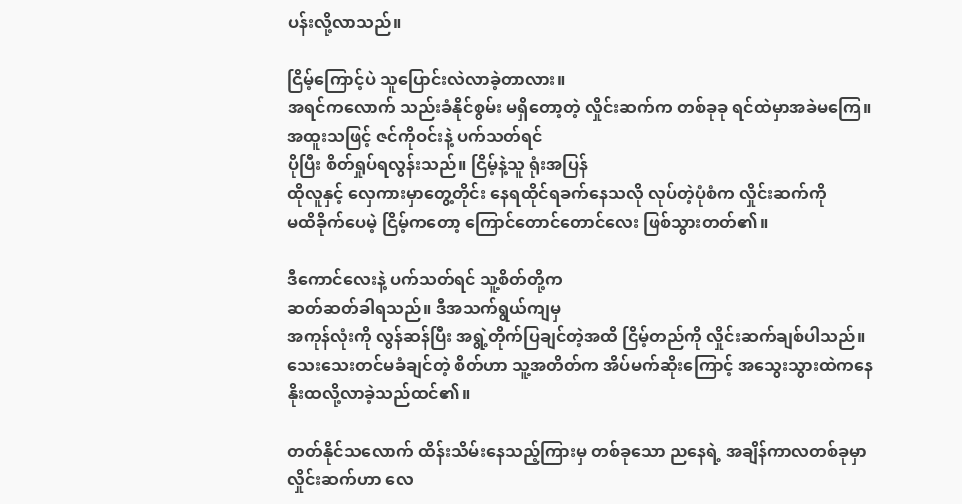ပန်းလို့လာသည်။

ငြိမ့်ကြောင့်ပဲ သူပြောင်းလဲလာခဲ့တာလား။
အရင်ကလောက် သည်းခံနိုင်စွမ်း မရှိတော့တဲ့ လှိုင်းဆက်က တစ်ခုခု ရင်ထဲမှာအခဲမကြေ။
အထူးသဖြင့် ဇင်ကိုဝင်းနဲ့ ပက်သတ်ရင်
ပိုပြီး စိတ်ရှုပ်ရလွန်းသည်။ ငြိမ့်နဲ့သူ ရုံးအပြန်
ထိုလူနှင့် လှေကားမှာတွေ့တိုင်း နေရထိုင်ရခက်နေသလို လုပ်တဲ့ပုံစံက လှိုင်းဆက်ကို
မထိခိုက်ပေမဲ့ ငြိမ့်ကတော့ ကြောင်တောင်တောင်လေး ဖြစ်သွားတတ်၏။

ဒီကောင်လေးနဲ့ ပက်သတ်ရင် သူ့စိတ်တို့က
ဆတ်ဆတ်ခါရသည်။ ဒီအသက်ရွယ်ကျမှ
အကုန်လုံးကို လွန်ဆန်ပြီး အရွဲ့တိုက်ပြချင်တဲ့အထိ ငြိမ့်တည်ကို လှိုင်းဆက်ချစ်ပါသည်။
သေးသေးတင်မခံချင်တဲ့ စိတ်ဟာ သူ့အတိတ်က အိပ်မက်ဆိုးကြောင့် အသွေးသွားထဲကနေ
နိုးထလို့လာခဲ့သည်ထင်၏။

တတ်နိုင်သလောက် ထိန်းသိမ်းနေသည့်ကြားမှ တစ်ခုသော ညနေရဲ့ အချိန်ကာလတစ်ခုမှာ
လှိုင်းဆက်ဟာ လေ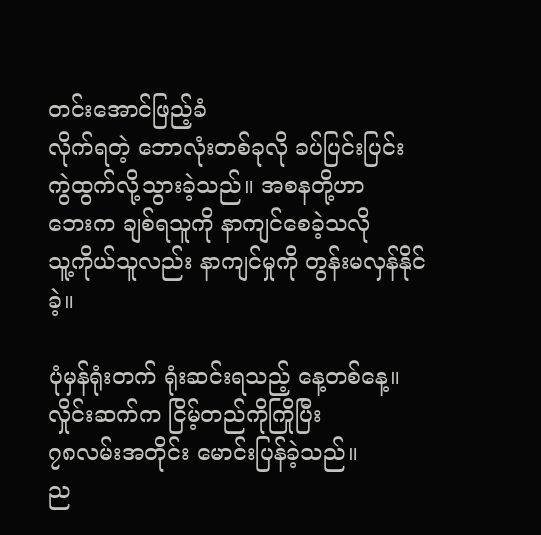တင်းအောင်ဖြည့်ခံ
လိုက်ရတဲ့ ဘောလုံးတစ်ခုလို ခပ်ပြင်းပြင်း
ကွဲထွက်လို့သွားခဲ့သည်။ အစနတို့ဟာ
ဘေးက ချစ်ရသူကို နာကျင်စေခဲ့သလို
သူ့ကိုယ်သူလည်း နာကျင်မှုကို တွန်းမလှန်နိုင်ခဲ့။

ပုံမှန်ရုံးတက် ရုံးဆင်းရသည့် နေ့တစ်နေ့။
လှိုင်းဆက်က ငြိမ့်တည်ကိုကြိုပြီး
၇၈လမ်းအတိုင်း မောင်းပြန်ခဲ့သည်။
ည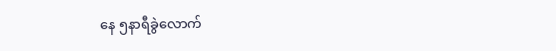နေ ၅နာရီခွဲလောက်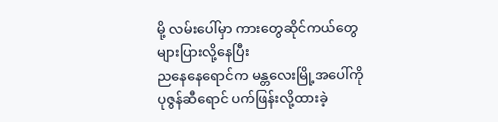မို့ လမ်းပေါ်မှာ ကားတွေဆိုင်ကယ်တွေ များပြားလို့နေပြီး
ညနေနေရောင်က မန္တလေးမြို့အပေါ်ကို
ပုဇွန်ဆီရောင် ပက်ဖြန်းလို့ထားခဲ့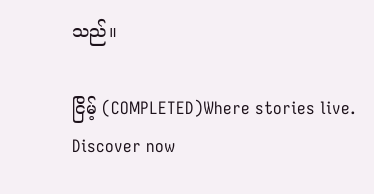သည်။

ငြိမ့် (COMPLETED)Where stories live. Discover now